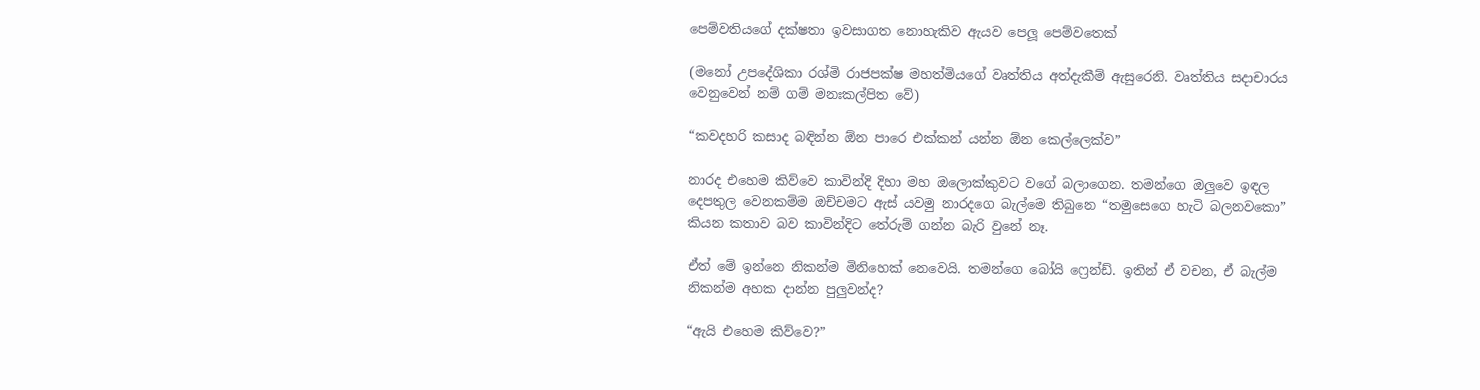පෙම්වතියගේ දක්ෂතා ඉවසාගත නොහැකිව ඇයව පෙලූ පෙම්වතෙක්

(මනෝ උපදේශිකා රශ්මි රාජපක්ෂ මහත්මියගේ වෘත්තිය අත්දැකීම් ඇසුරෙනි. වෘත්තිය සදාචාරය වෙනුවෙන් නම් ගම් මනඃකල්පිත වේ)

“කවදහරි කසාද බඳින්න ඕන පාරෙ එක්කන් යන්න ඕන කෙල්ලෙක්ව”

නාරද එහෙම කිව්වෙ කාවින්දි දිහා මහ ඔලොක්කුවට වගේ බලාගෙන. තමන්ගෙ ඔලුවෙ ඉඳල දෙපතුල වෙනකම්ම ඔච්චමට ඇස් යවමු නාරදගෙ බැල්මෙ තිබුනෙ “තමුසෙගෙ හැටි බලනවකො” කියන කතාව බව කාවින්දිට තේරුම් ගන්න බැරි වුනේ නෑ.

ඒත් මේ ඉන්නෙ නිකන්ම මිනිහෙක් නෙවෙයි. තමන්ගෙ බෝයි ෆ්‍රෙන්ඩ්. ඉතින් ඒ වචන, ඒ බැල්ම නිකන්ම අහක දාන්න පුලුවන්ද?

“ඇයි එහෙම කිව්වෙ?”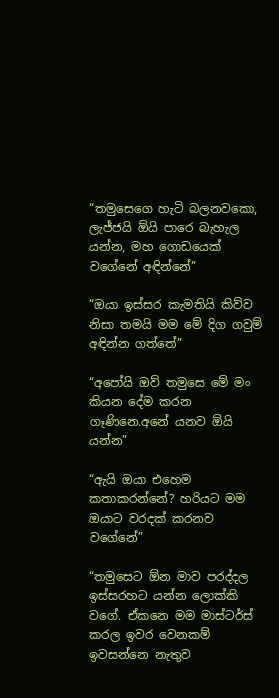“තමුසෙගෙ හැටි බලනවකො, ලැජ්ජයි ඕයි පාරෙ බැහැල යන්න, මහ ගොඩයෙක් වගේනේ අඳින්නේ”

“ඔයා ඉස්සර කැමතියි කිව්ව නිසා තමයි මම මේ දිග ගවුම් අඳින්න ගත්තේ”

“අපෝයි ඔව් තමුසෙ මේ මං කියන දේම කරන ගෑණිනෙ.අනේ යනව ඕයි යන්න”

“ඇයි ඔයා එහෙම කතාකරන්නේ? හරියට මම ඔයාට වරදක් කරනව වගේනේ”

“තමුසෙට ඕන මාව පරද්දල ඉස්සරහට යන්න ලොක්කි වගේ. ඒකනෙ මම මාස්ටර්ස් කරල ඉවර වෙනකම් ඉවසන්නෙ නැතුව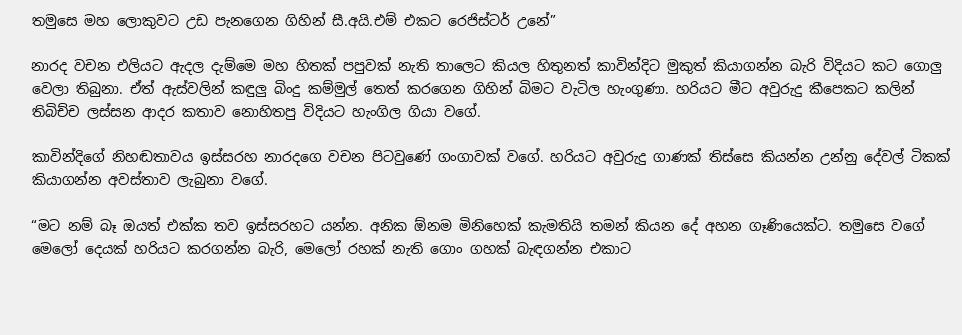තමුසෙ මහ ලොකුවට උඩ පැනගෙන ගිහින් සී.අයි.එම් එකට රෙජිස්ටර් උනේ”

නාරද වචන එලියට ඇදල දැම්මෙ මහ හිතක් පපුවක් නැති තාලෙට කියල හිතුනත් කාවින්දිට මුකුත් කියාගන්න බැරි විදියට කට ගොලු වෙලා තිබුනා. ඒත් ඇස්වලින් කඳුලු බිංදු කම්මුල් තෙත් කරගෙන ගිහින් බිමට වැටිල හැංගුණා. හරියට මීට අවුරුදු කීපෙකට කලින් තිබිච්ච ලස්සන ආදර කතාව නොහිතපු විදියට හැංගිල ගියා වගේ.

කාවින්දිගේ නිහඬතාවය ඉස්සරහ නාරදගෙ වචන පිටවුණේ ගංගාවක් වගේ. හරියට අවුරුදු ගාණක් තිස්සෙ කියන්න උන්නු දේවල් ටිකක් කියාගන්න අවස්තාව ලැබුනා වගේ.

“මට නම් බෑ ඔයත් එක්ක තව ඉස්සරහට යන්න. අනික ඕනම මිනිහෙක් කැමතියි තමන් කියන දේ අහන ගෑණියෙක්ට. තමුසෙ වගේ මෙලෝ දෙයක් හරියට කරගන්න බැරි, මෙලෝ රහක් නැති ගොං ගහක් බැඳගන්න එකාට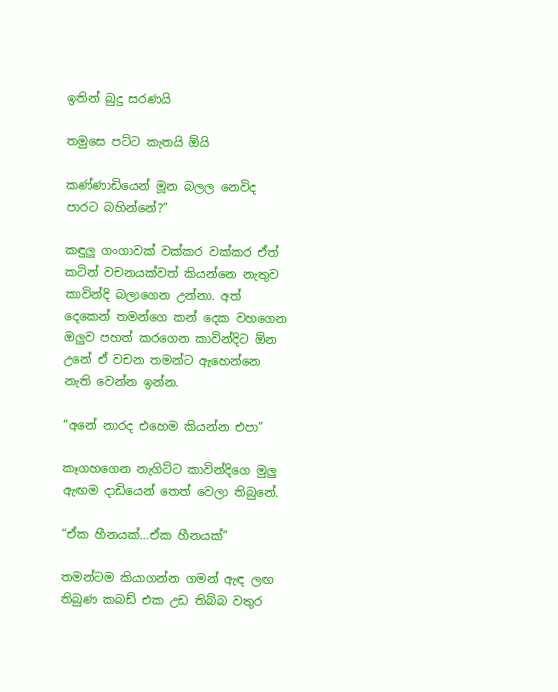ඉතින් බුදු සරණයි

තමුසෙ පට්ට කැතයි ඕයි

කණ්ණාඩියෙන් මූන බලල නෙවිද පාරට බහින්නේ?”

කඳුලු ගංගාවක් වක්කර වක්කර ඒත් කටින් වචනයක්වත් කියන්නෙ නැතුව කාවින්දි බලාගෙන උන්නා. අත් දෙකෙන් තමන්ගෙ කන් දෙක වහගෙන ඔලුව පහත් කරගෙන කාවින්දිට ඕන උනේ ඒ වචන තමන්ට ඇහෙන්නෙ නැති වෙන්න ඉන්න.

“අනේ නාරද එහෙම කියන්න එපා”

කෑගහගෙන නැගිට්ට කාවින්දිගෙ මුලු ඇඟම දාඩියෙන් තෙත් වෙලා තිබුනේ.

“ඒක හීනයක්…ඒක හීනයක්”

තමන්ටම කියාගන්න ගමන් ඇඳ ලඟ තිබුණ කබඩ් එක උඩ තිබ්බ වතුර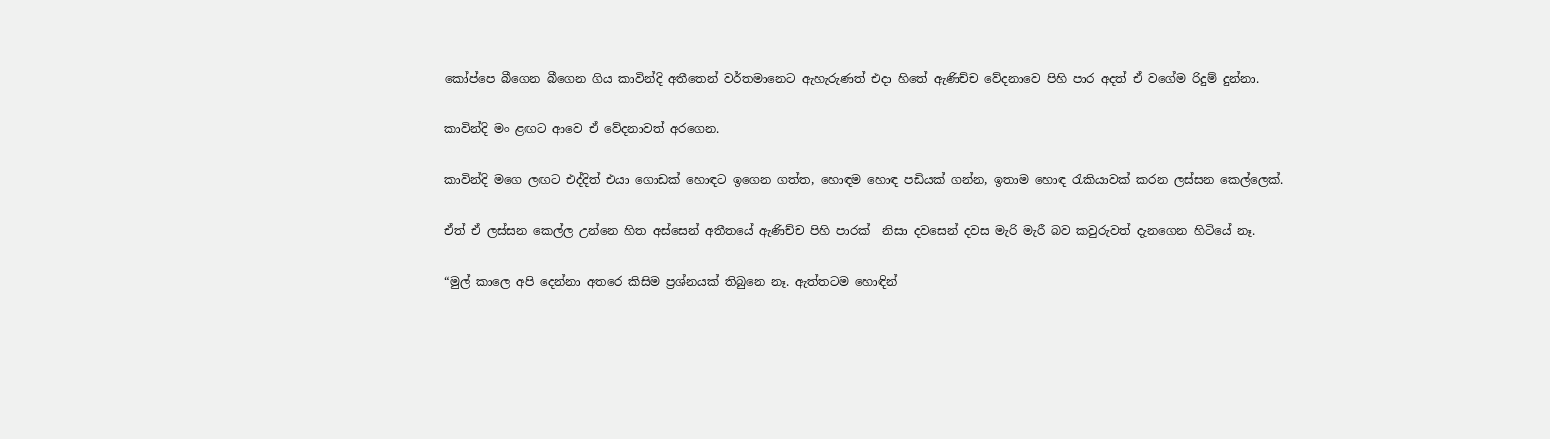කෝප්පෙ බීගෙන බීගෙන ගිය කාවින්දි අතීතෙන් වර්තමානෙට ඇහැරුණත් එදා හිතේ ඇණිච්ච වේදනාවෙ පිහි පාර අදත් ඒ වගේම රිදුම් දුන්නා.

කාවින්දි මං ළඟට ආවෙ ඒ වේදනාවත් අරගෙන.

කාවින්දි මගෙ ලඟට එද්දිත් එයා ගොඩක් හොඳට ඉගෙන ගත්ත, හොඳම හොඳ පඩියක් ගන්න, ඉතාම හොඳ රැකියාවක් කරන ලස්සන කෙල්ලෙක්.

ඒත් ඒ ලස්සන කෙල්ල උන්නෙ හිත අස්සෙන් අතීතයේ ඇණිච්ච පිහි පාරක්  නිසා දවසෙන් දවස මැරි මැරී බව කවුරුවත් දැනගෙන හිටියේ නෑ.

“මුල් කාලෙ අපි දෙන්නා අතරෙ කිසිම ප්‍රශ්නයක් තිබුනෙ නෑ. ඇත්තටම හොඳින්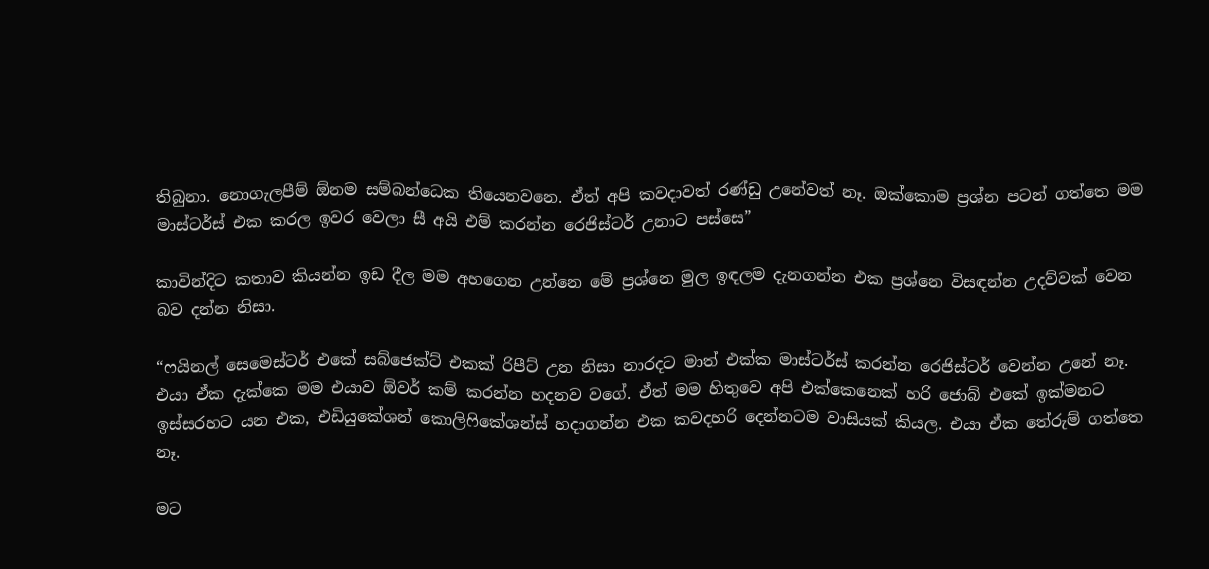තිබුනා. නොගැලපීම් ඕනම සම්බන්ධෙක තියෙනවනෙ. ඒත් අපි කවදාවත් රණ්ඩු උනේවත් නෑ. ඔක්කොම ප්‍රශ්න පටන් ගත්තෙ මම මාස්ටර්ස් එක කරල ඉවර වෙලා සී අයි එම් කරන්න රෙජිස්ටර් උනාට පස්සෙ”

කාවින්දිට කතාව කියන්න ඉඩ දීල මම අහගෙන උන්නෙ මේ ප්‍රශ්නෙ මුල ඉඳලම දැනගන්න එක ප්‍රශ්නෙ විසඳන්න උදව්වක් වෙන බව දන්න නිසා.

“ෆයිනල් සෙමෙස්ටර් එකේ සබ්ජෙක්ට් එකක් රිපීට් උන නිසා නාරදට මාත් එක්ක මාස්ටර්ස් කරන්න රෙජිස්ටර් වෙන්න උනේ නෑ. එයා ඒක දැක්කෙ මම එයාව ඕවර් කම් කරන්න හදනව වගේ. ඒත් මම හිතුවෙ අපි එක්කෙනෙක් හරි ජොබ් එකේ ඉක්මනට ඉස්සරහට යන එක, එඩියුකේශන් කොලිෆිකේශන්ස් හදාගන්න එක කවදහරි දෙන්නටම වාසියක් කියල. එයා ඒක තේරුම් ගත්තෙ නෑ.

මට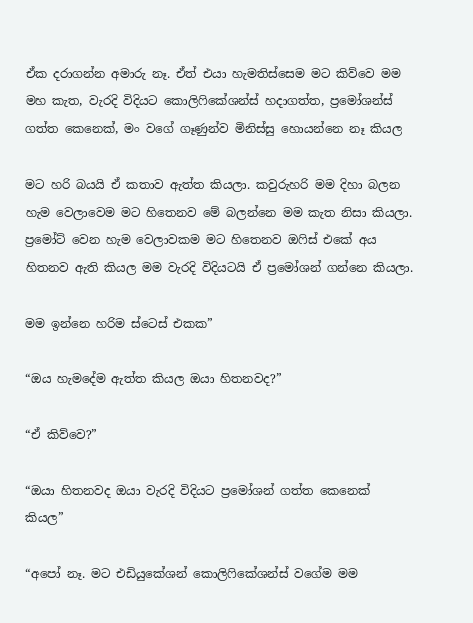ඒක දරාගන්න අමාරු නෑ. ඒත් එයා හැමතිස්සෙම මට කිව්වෙ මම මහ කැත, වැරදි විදියට කොලිෆිකේශන්ස් හදාගත්ත, ප්‍රමෝශන්ස් ගත්ත කෙනෙක්, මං වගේ ගෑණුන්ව මිනිස්සු හොයන්නෙ නෑ කියල

මට හරි බයයි ඒ කතාව ඇත්ත කියලා. කවුරුහරි මම දිහා බලන හැම වෙලාවෙම මට හිතෙනව මේ බලන්නෙ මම කැත නිසා කියලා. ප්‍රමෝට් වෙන හැම වෙලාවකම මට හිතෙනව ඔෆිස් එකේ අය හිතනව ඇති කියල මම වැරදි විදියටයි ඒ ප්‍රමෝශන් ගන්නෙ කියලා.

මම ඉන්නෙ හරිම ස්ටෙස් එකක”

“ඔය හැමදේම ඇත්ත කියල ඔයා හිතනවද?”

“ඒ කිව්වෙ?”

“ඔයා හිතනවද ඔයා වැරදි විදියට ප්‍රමෝශන් ගත්ත කෙනෙක් කියල”

“අපෝ නෑ. මට එඩියුකේශන් කොලිෆිකේශන්ස් වගේම මම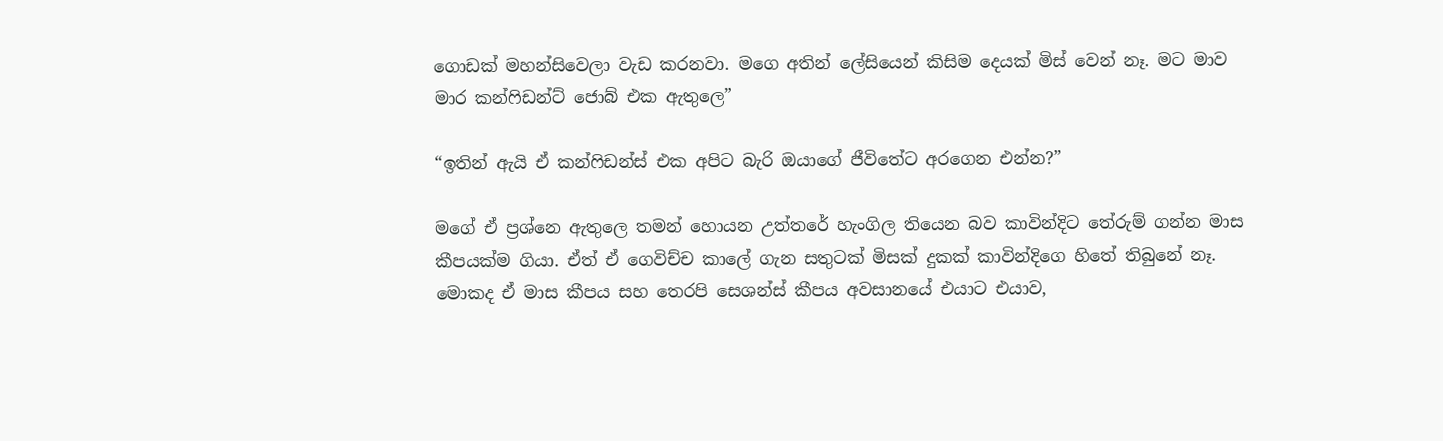ගොඩක් මහන්සිවෙලා වැඩ කරනවා. මගෙ අතින් ලේසියෙන් කිසිම දෙයක් මිස් වෙන් නෑ. මට මාව මාර කන්ෆිඩන්ට් ජොබ් එක ඇතුලෙ”

“ඉතින් ඇයි ඒ කන්ෆිඩන්ස් එක අපිට බැරි ඔයාගේ ජීවිතේට අරගෙන එන්න?”

මගේ ඒ ප්‍රශ්නෙ ඇතුලෙ තමන් හොයන උත්තරේ හැංගිල තියෙන බව කාවින්දිට තේරුම් ගන්න මාස කීපයක්ම ගියා. ඒත් ඒ ගෙවිච්ච කාලේ ගැන සතුටක් මිසක් දුකක් කාවින්දිගෙ හිතේ තිබුනේ නෑ. මොකද ඒ මාස කීපය සහ තෙරපි සෙශන්ස් කීපය අවසානයේ එයාට එයාව,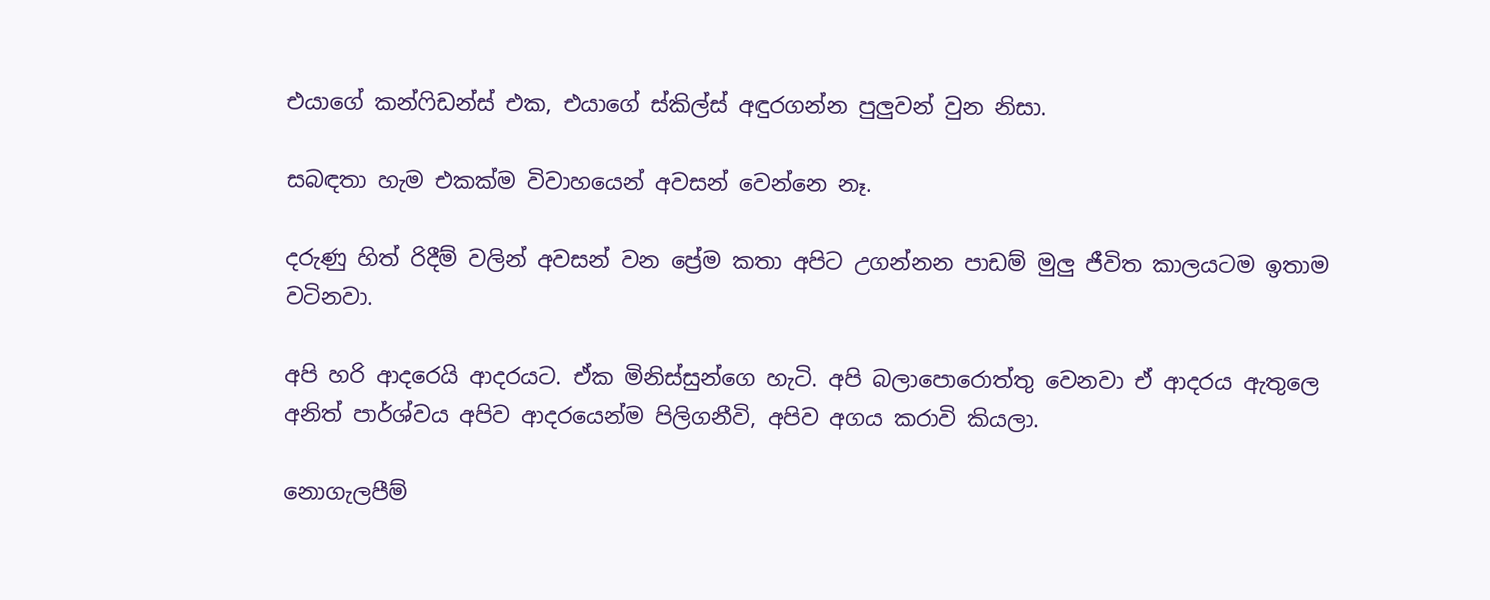එයාගේ කන්ෆිඩන්ස් එක, එයාගේ ස්කිල්ස් අඳුරගන්න පුලුවන් වුන නිසා.

සබඳතා හැම එකක්ම විවාහයෙන් අවසන් වෙන්නෙ නෑ.

දරුණු හිත් රිදීම් වලින් අවසන් වන ප්‍රේම කතා අපිට උගන්නන පාඩම් මුලු ජීවිත කාලයටම ඉතාම වටිනවා.

අපි හරි ආදරෙයි ආදරයට. ඒක මිනිස්සුන්ගෙ හැටි. අපි බලාපොරොත්තු වෙනවා ඒ ආදරය ඇතුලෙ අනිත් පාර්ශ්වය අපිව ආදරයෙන්ම පිලිගනීවි, අපිව අගය කරාවි කියලා.

නොගැලපීම්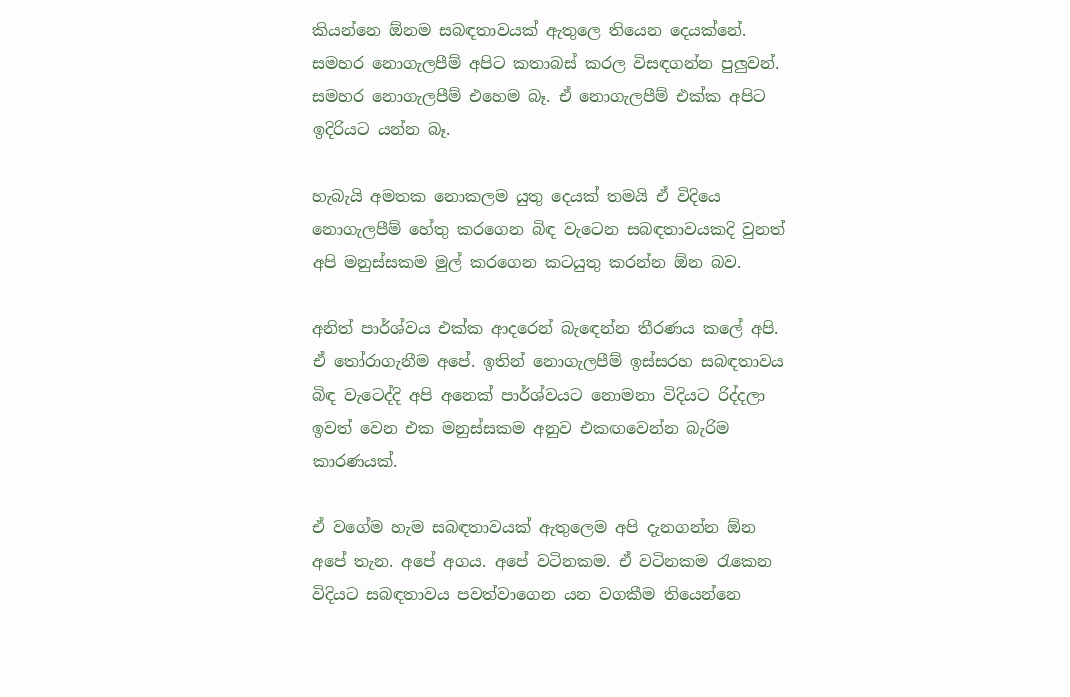කියන්නෙ ඕනම සබඳතාව‍යක් ඇතුලෙ තියෙන දෙයක්නේ. සමහර නොගැලපීම් අපිට කතාබස් කරල විසඳගන්න පුලුවන්. සමහර නොගැලපීම් එහෙම බෑ. ඒ නොගැලපීම් එක්ක අපිට ඉදිරියට යන්න බෑ.

හැබැයි අමතක නොකලම යුතු දෙයක් තමයි ඒ විදියෙ නොගැලපීම් හේතු කරගෙන බිඳ වැටෙන සබඳතාවයකදි වුනත් අපි මනුස්සකම මුල් කරගෙන කටයුතු කරන්න ඕන බව.

අනිත් පාර්ශ්වය එක්ක ආදරෙන් බැඳෙන්න තීරණය කලේ අපි. ඒ තෝරාගැනීම අපේ. ඉතින් නොගැලපීම් ඉස්සරහ සබඳතාවය බිඳ වැටෙද්දි අපි අනෙක් පාර්ශ්වයට නොමනා විදියට රිද්දලා ඉවත් වෙන එක මනුස්සකම අනුව එකඟවෙන්න බැරිම කාරණයක්.

ඒ වගේම හැම සබඳතාවයක් ඇතුලෙම අපි දැනගන්න ඕන අපේ තැන. අපේ අගය. අපේ වටිනකම. ඒ වටිනකම රැකෙන විදියට සබඳතාවය පවත්වාගෙන යන වගකීම තියෙන්නෙ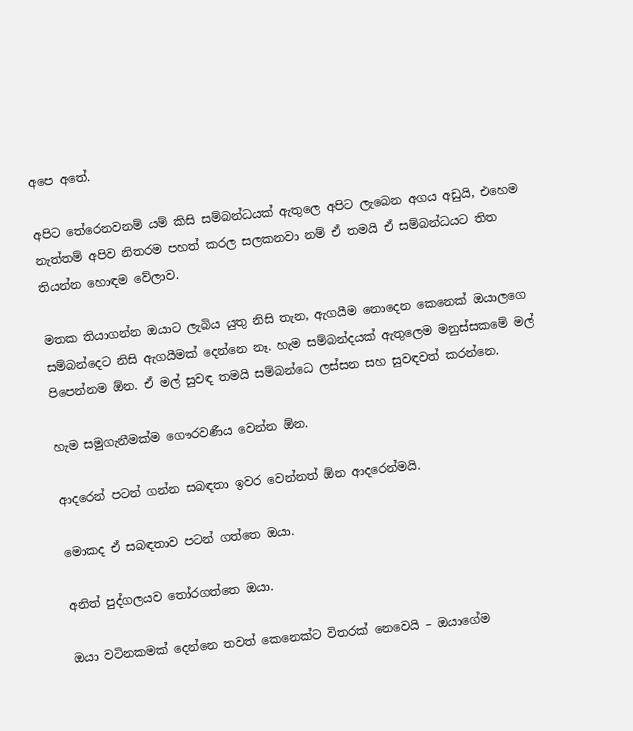අපෙ අතේ.

අපිට තේරෙනවනම් යම් කිසි සම්බන්ධයක් ඇතුලෙ අපිට ලැබෙන අගය අඩුයි, එහෙම නැත්තම් අපිව නිතරම පහත් කරල සලකනවා නම් ඒ තමයි ඒ සම්බන්ධයට තිත තියන්න හොඳම වේලාව.

මතක තියාගන්න ඔයාට ලැබිය යුතු නිසි තැන, ඇගයීම නොදෙන කෙනෙක් ඔයාලගෙ සම්බන්දෙට නිසි ඇගයීමක් දෙන්නෙ නෑ. හැම සම්බන්දයක් ඇතුලෙම මනුස්සකමේ මල් පිපෙන්නම ඕන. ඒ මල් සුවඳ තමයි සම්බන්ධෙ ලස්සන සහ සුවඳවත් කරන්නෙ.

හැම සමුගැනීමක්ම ගෞරවණීය වෙන්න ඕන.

ආදරෙන් පටන් ගන්න සබඳතා ඉවර වෙන්නත් ඕන ආදරෙන්මයි.

මොකද ඒ සබඳතාව පටන් ගත්තෙ ඔයා.

අනිත් පුද්ගලයව තෝරගත්තෙ ඔයා.

ඔයා වටිනකමක් දෙන්නෙ තවත් කෙනෙක්ට විතරක් නෙවෙයි – ඔයාගේම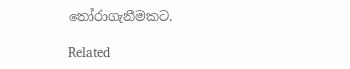තෝරාගැනීමකට.

Related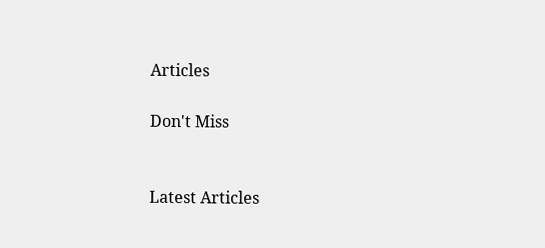Articles

Don't Miss


Latest Articles